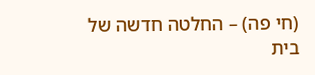(חי פה) – החלטה חדשה של בית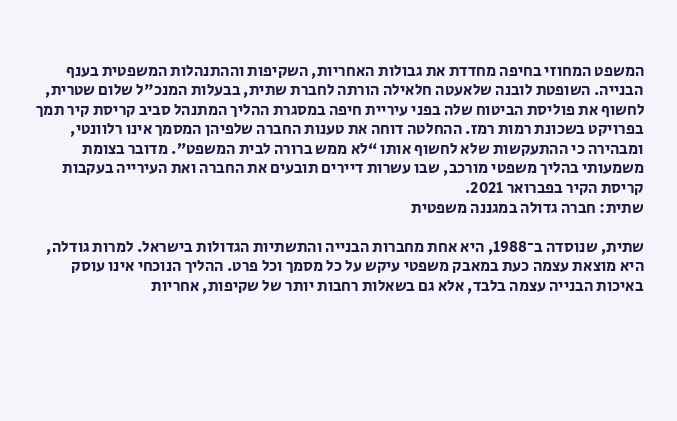המשפט המחוזי בחיפה מחדדת את גבולות האחריות, השקיפות וההתנהלות המשפטית בענף הבנייה. השופטת לובנה שלאעטה חלאילה הורתה לחברת שתית, בבעלות המנכ"ל שלום שטרית, לחשוף את פוליסת הביטוח שלה בפני עיריית חיפה במסגרת ההליך המתנהל סביב קריסת קיר תמך בפרויקט בשכונת רמות רמז. ההחלטה דוחה את טענות החברה שלפיהן המסמך אינו רלוונטי, ומבהירה כי ההתעקשות שלא לחשוף אותו “לא ממש ברורה לבית המשפט”. מדובר בצומת משמעותי בהליך משפטי מורכב, שבו עשרות דיירים תובעים את החברה ואת העירייה בעקבות קריסת הקיר בפברואר 2021.
שתית: חברה גדולה במגננה משפטית

שתית, שנוסדה ב־1988, היא אחת מחברות הבנייה והתשתיות הגדולות בישראל. למרות גודלה, היא מוצאת עצמה כעת במאבק משפטי עיקש על כל מסמך וכל פרט. ההליך הנוכחי אינו עוסק באיכות הבנייה עצמה בלבד, אלא גם בשאלות רחבות יותר של שקיפות, אחריות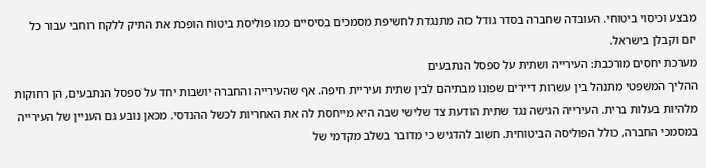מבצע וכיסוי ביטוחי. העובדה שחברה בסדר גודל כזה מתנגדת לחשיפת מסמכים בסיסיים כמו פוליסת ביטוח הופכת את התיק ללקח רוחבי עבור כל יזם וקבלן בישראל.
מערכת יחסים מורכבת: העירייה ושתית על ספסל הנתבעים
ההליך המשפטי מתנהל בין עשרות דיירים שפונו מבתיהם לבין שתית ועיריית חיפה. אף שהעירייה והחברה יושבות יחד על ספסל הנתבעים, הן רחוקות מלהיות בעלות ברית. העירייה הגישה נגד שתית הודעת צד שלישי שבה היא מייחסת לה את האחריות לכשל ההנדסי. מכאן נובע גם העניין של העירייה במסמכי החברה, כולל הפוליסה הביטוחית. חשוב להדגיש כי מדובר בשלב מקדמי של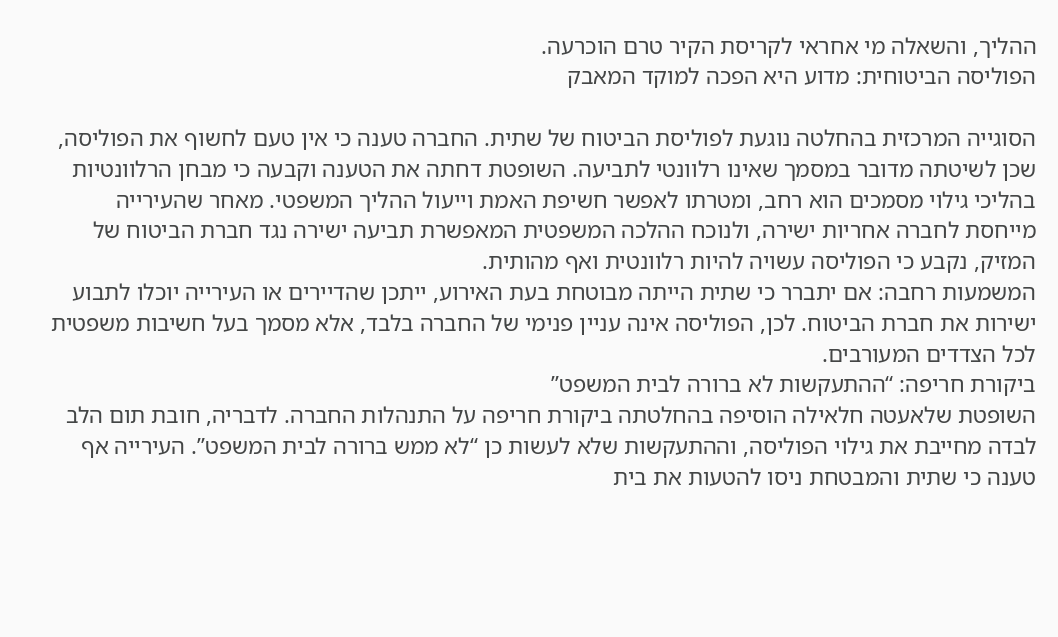ההליך, והשאלה מי אחראי לקריסת הקיר טרם הוכרעה.
הפוליסה הביטוחית: מדוע היא הפכה למוקד המאבק

הסוגייה המרכזית בהחלטה נוגעת לפוליסת הביטוח של שתית. החברה טענה כי אין טעם לחשוף את הפוליסה, שכן לשיטתה מדובר במסמך שאינו רלוונטי לתביעה. השופטת דחתה את הטענה וקבעה כי מבחן הרלוונטיות בהליכי גילוי מסמכים הוא רחב, ומטרתו לאפשר חשיפת האמת וייעול ההליך המשפטי. מאחר שהעירייה מייחסת לחברה אחריות ישירה, ולנוכח ההלכה המשפטית המאפשרת תביעה ישירה נגד חברת הביטוח של המזיק, נקבע כי הפוליסה עשויה להיות רלוונטית ואף מהותית.
המשמעות רחבה: אם יתברר כי שתית הייתה מבוטחת בעת האירוע, ייתכן שהדיירים או העירייה יוכלו לתבוע ישירות את חברת הביטוח. לכן, הפוליסה אינה עניין פנימי של החברה בלבד, אלא מסמך בעל חשיבות משפטית לכל הצדדים המעורבים.
ביקורת חריפה: “ההתעקשות לא ברורה לבית המשפט”
השופטת שלאעטה חלאילה הוסיפה בהחלטתה ביקורת חריפה על התנהלות החברה. לדבריה, חובת תום הלב לבדה מחייבת את גילוי הפוליסה, וההתעקשות שלא לעשות כן “לא ממש ברורה לבית המשפט”. העירייה אף טענה כי שתית והמבטחת ניסו להטעות את בית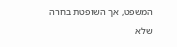המשפט, אך השופטת בחרה שלא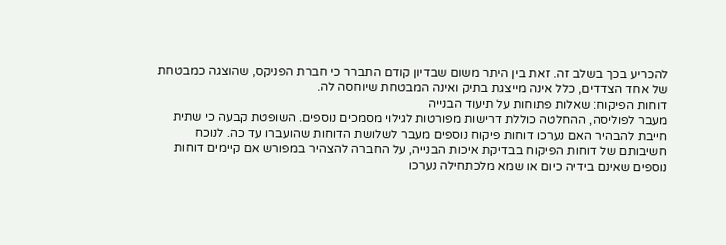להכריע בכך בשלב זה. זאת בין היתר משום שבדיון קודם התברר כי חברת הפניקס, שהוצגה כמבטחת של אחד הצדדים, כלל אינה מייצגת בתיק ואינה המבטחת שיוחסה לה.
דוחות הפיקוח: שאלות פתוחות על תיעוד הבנייה
מעבר לפוליסה, ההחלטה כוללת דרישות מפורטות לגילוי מסמכים נוספים. השופטת קבעה כי שתית חייבת להבהיר האם נערכו דוחות פיקוח נוספים מעבר לשלושת הדוחות שהועברו עד כה. לנוכח חשיבותם של דוחות הפיקוח בבדיקת איכות הבנייה, על החברה להצהיר במפורש אם קיימים דוחות נוספים שאינם בידיה כיום או שמא מלכתחילה נערכו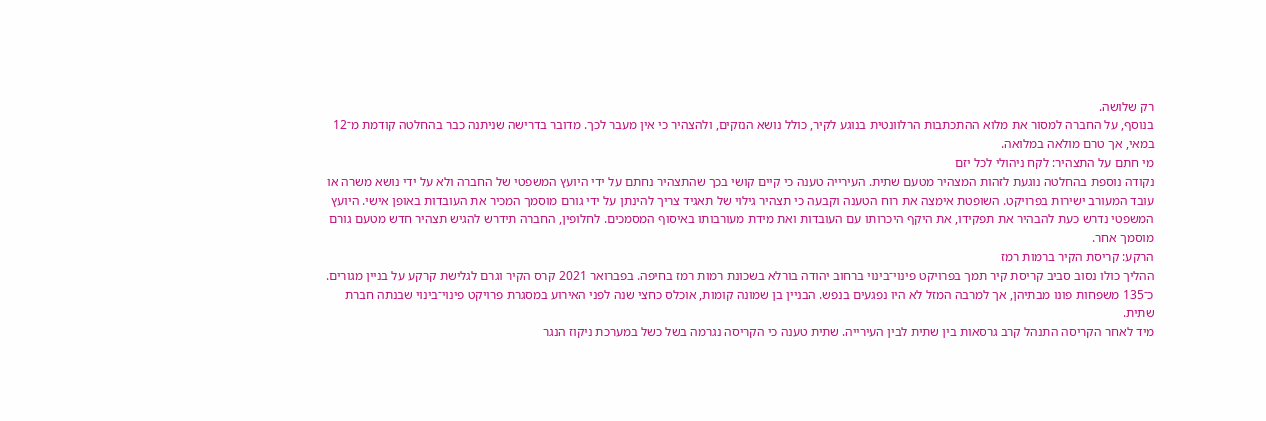רק שלושה.
בנוסף, על החברה למסור את מלוא ההתכתבות הרלוונטית בנוגע לקיר, כולל נושא הנזקים, ולהצהיר כי אין מעבר לכך. מדובר בדרישה שניתנה כבר בהחלטה קודמת מ־12 במאי, אך טרם מולאה במלואה.
מי חתם על התצהיר: לקח ניהולי לכל יזם
נקודה נוספת בהחלטה נוגעת לזהות המצהיר מטעם שתית. העירייה טענה כי קיים קושי בכך שהתצהיר נחתם על ידי היועץ המשפטי של החברה ולא על ידי נושא משרה או עובד המעורב ישירות בפרויקט. השופטת אימצה את רוח הטענה וקבעה כי תצהיר גילוי של תאגיד צריך להינתן על ידי גורם מוסמך המכיר את העובדות באופן אישי. היועץ המשפטי נדרש כעת להבהיר את תפקידו, את היקף היכרותו עם העובדות ואת מידת מעורבותו באיסוף המסמכים. לחלופין, החברה תידרש להגיש תצהיר חדש מטעם גורם מוסמך אחר.
הרקע: קריסת הקיר ברמות רמז
ההליך כולו נסוב סביב קריסת קיר תמך בפרויקט פינוי־בינוי ברחוב יהודה בורלא בשכונת רמות רמז בחיפה. בפברואר 2021 קרס הקיר וגרם לגלישת קרקע על בניין מגורים. כ־135 משפחות פונו מבתיהן, אך למרבה המזל לא היו נפגעים בנפש. הבניין בן שמונה קומות, אוכלס כחצי שנה לפני האירוע במסגרת פרויקט פינוי־בינוי שבנתה חברת שתית.
מיד לאחר הקריסה התנהל קרב גרסאות בין שתית לבין העירייה. שתית טענה כי הקריסה נגרמה בשל כשל במערכת ניקוז הנגר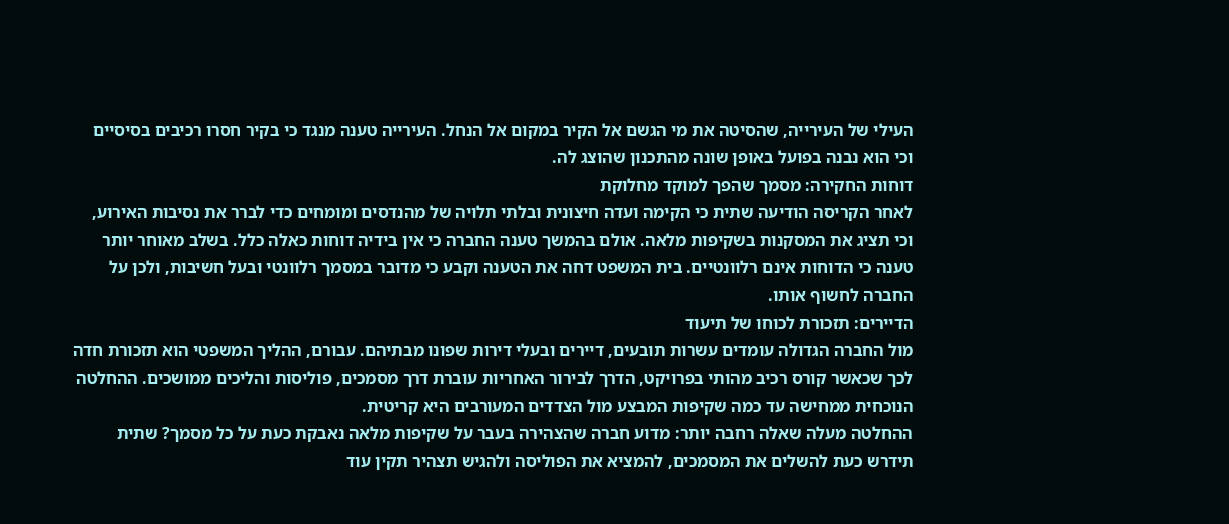העילי של העירייה, שהסיטה את מי הגשם אל הקיר במקום אל הנחל. העירייה טענה מנגד כי בקיר חסרו רכיבים בסיסיים וכי הוא נבנה בפועל באופן שונה מהתכנון שהוצג לה.
דוחות החקירה: מסמך שהפך למוקד מחלוקת
לאחר הקריסה הודיעה שתית כי הקימה ועדה חיצונית ובלתי תלויה של מהנדסים ומומחים כדי לברר את נסיבות האירוע, וכי תציג את המסקנות בשקיפות מלאה. אולם בהמשך טענה החברה כי אין בידיה דוחות כאלה כלל. בשלב מאוחר יותר טענה כי הדוחות אינם רלוונטיים. בית המשפט דחה את הטענה וקבע כי מדובר במסמך רלוונטי ובעל חשיבות, ולכן על החברה לחשוף אותו.
הדיירים: תזכורת לכוחו של תיעוד
מול החברה הגדולה עומדים עשרות תובעים, דיירים ובעלי דירות שפונו מבתיהם. עבורם, ההליך המשפטי הוא תזכורת חדה לכך שכאשר קורס רכיב מהותי בפרויקט, הדרך לבירור האחריות עוברת דרך מסמכים, פוליסות והליכים ממושכים. ההחלטה הנוכחית ממחישה עד כמה שקיפות המבצע מול הצדדים המעורבים היא קריטית.
ההחלטה מעלה שאלה רחבה יותר: מדוע חברה שהצהירה בעבר על שקיפות מלאה נאבקת כעת על כל מסמך? שתית תידרש כעת להשלים את המסמכים, להמציא את הפוליסה ולהגיש תצהיר תקין עוד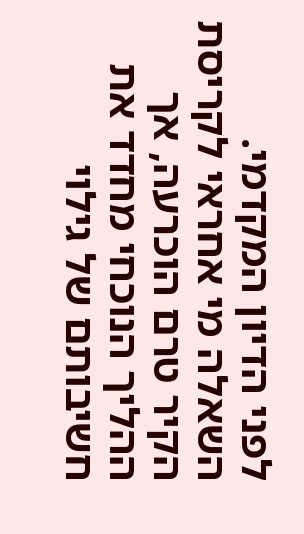לפני הדיון המקדמי. השאלה מי אחראי לקריסת הקיר טרם הוכרעה, אך ההליך הנוכחי מחדד את חשיבותם של גילוי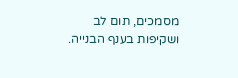מסמכים, תום לב ושקיפות בענף הבנייה.